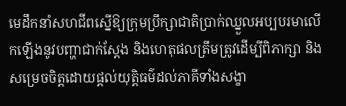មេដឹកនាំសហជីពស្នើឱ្យក្រុមប្រឹក្សាជាតិប្រាក់ឈ្នួលអប្បបរមាលើកឡើងនូវបញ្ហាជាក់ស្តែង និងហេតុផលត្រឹមត្រូវដើម្បីពិភាក្សា និងសម្រេចចិត្តដោយផ្តល់យុត្តិធម៌ដល់ភាគីទាំងសង្ខា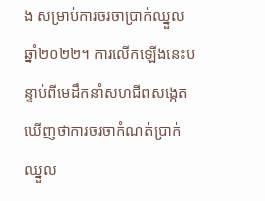ង សម្រាប់ការចរចាប្រាក់ឈ្នួលឆ្នាំ២០២២។ ការលើកឡើងនេះបន្ទាប់ពីមេដឹកនាំសហជីពសង្កេតឃើញថាការចរចាកំណត់ប្រាក់ឈ្នួល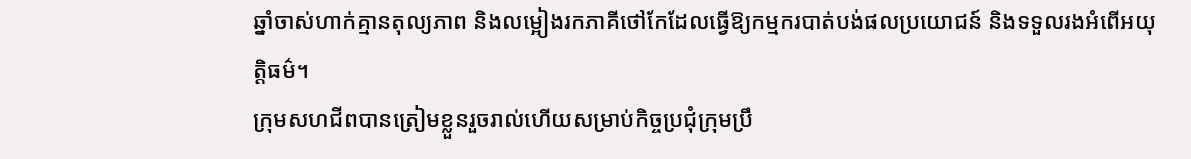ឆ្នាំចាស់ហាក់គ្មានតុល្យភាព និងលម្អៀងរកភាគីថៅកែដែលធ្វើឱ្យកម្មករបាត់បង់ផលប្រយោជន៍ និងទទួលរងអំពើអយុត្តិធម៌។
ក្រុមសហជីពបានត្រៀមខ្លួនរួចរាល់ហើយសម្រាប់កិច្ចប្រជុំក្រុមប្រឹ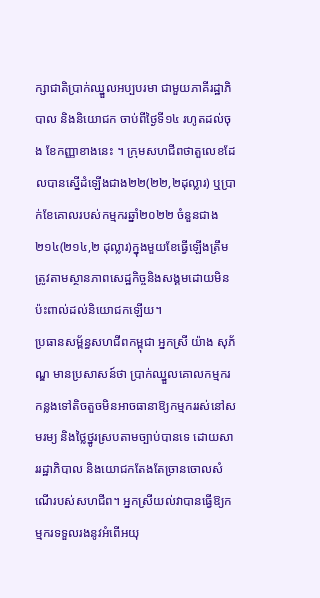ក្សាជាតិប្រាក់ឈ្នួលអប្បបរមា ជាមួយភាគីរដ្ឋាភិបាល និងនិយោជក ចាប់ពីថ្ងៃទី១៤ រហូតដល់ចុង ខែកញ្ញាខាងនេះ ។ ក្រុមសហជីពថាតួលេខដែលបានស្នើដំឡើងជាង២២(២២,២ដុល្លារ) ឬប្រាក់ខែគោលរបស់កម្មករឆ្នាំ២០២២ ចំនួនជាង២១៤(២១៤,២ ដុល្លារ)ក្នុងមួយខែធ្វើឡើងត្រឹមត្រូវតាមស្ថានភាពសេដ្ឋកិច្ចនិងសង្គមដោយមិនប៉ះពាល់ដល់និយោជកឡើយ។
ប្រធានសម្ព័ន្ធសហជីពកម្ពុជា អ្នកស្រី យ៉ាង សុភ័ណ្ឌ មានប្រសាសន៍ថា ប្រាក់ឈ្នួលគោលកម្មករកន្លងទៅតិចតួចមិនអាចធានាឱ្យកម្មកររស់នៅសមរម្យ និងថ្លៃថ្នូរស្របតាមច្បាប់បានទេ ដោយសាររដ្ឋាភិបាល និងយោជកតែងតែច្រានចោលសំណើរបស់សហជីព។ អ្នកស្រីយល់វាបានធ្វើឱ្យកម្មករទទួលរងនូវអំពើអយុ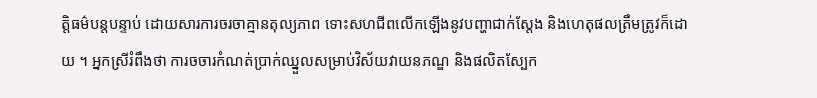ត្តិធម៌បន្តបន្ទាប់ ដោយសារការចរចាគ្មានតុល្យភាព ទោះសហជីពលើកឡើងនូវបញ្ហាជាក់ស្តែង និងហេតុផលត្រឹមត្រូវក៏ដោយ ។ អ្នកស្រីរំពឹងថា ការចចារកំណត់ប្រាក់ឈ្នួលសម្រាប់វិស័យវាយនភណ្ឌ និងផលិតស្បែក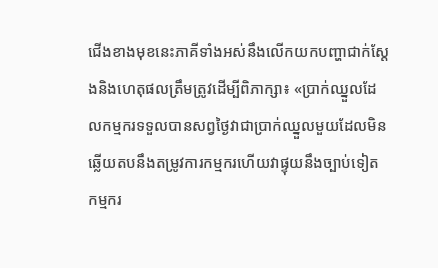ជើងខាងមុខនេះភាគីទាំងអស់នឹងលើកយកបញ្ហាជាក់ស្តែងនិងហេតុផលត្រឹមត្រូវដើម្បីពិភាក្សា៖ «ប្រាក់ឈ្នួលដែលកម្មករទទួលបានសព្វថ្ងៃវាជាប្រាក់ឈ្នួលមួយដែលមិនឆ្លើយតបនឹងតម្រូវការកម្មករហើយវាផ្ទុយនឹងច្បាប់ទៀត កម្មករ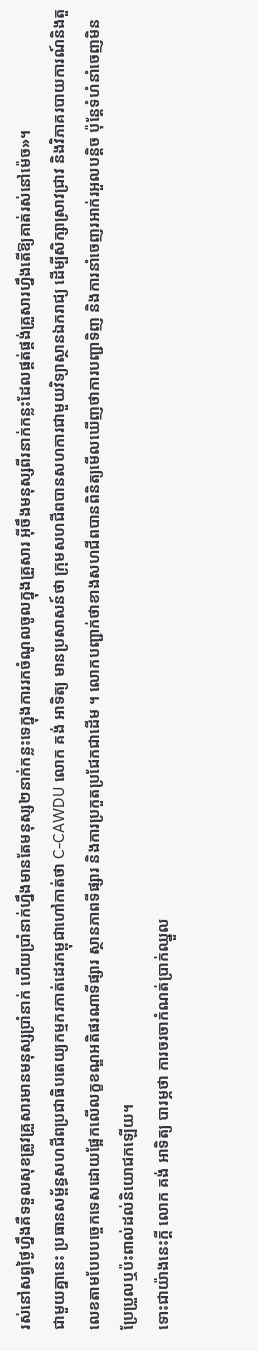រស់នៅសព្វថ្ងៃហ្នឹងគឺទទួលសុខត្រូវគ្រួសារមានមនុស្សប្រាំនាក់ ហើយប្រាំនាក់ហ្នឹងមានតែមនុស្ស២នាក់កន្លះទេក្នុងការរកចំណូលចូលក្នុងគ្រួសារ អ៊ីចឹងមនុស្សពីរនាក់កន្លះដែលផ្គត់ផ្គង់គ្រួសារហ្នឹងតើឱ្យគាត់រស់នៅម៉េច»។
ជាមួយគ្នានេះ ប្រធានសម្ព័ន្ធសហជីពប្រជាធិបតេយ្យកម្មករកាត់ដេរកម្ពុជាហៅកាត់ថា C-CAWDU លោក គង់ អាទិត្យ មានប្រសាសន៍ថា ក្រុមសហជីពបានសហការជាមួយវិទ្យាស្ថានឯករាជ្យ ដើម្បីសិក្សាស្រាវជ្រាវ និងវិភាគរបាយការណ៍និងតួលេខតាមបែបបច្ចេកទេសដោយផ្អែកលើលក្ខខណ្ឌអតិផរណាទីផ្សារ ស្ថានភាពទីផ្សារ និងការប្រកួតប្រជែកជាដើម ។ លោកបញ្ជាក់ថាខាងសហជីពបានពិនិត្យមើលឃើញថាការបញ្ជាទិញ និងការនាំចេញរអាក់រអួលបន្តិច ប៉ុន្តែទំហំនាំចេញមិនប្រែប្រួលឬប៉ះពាល់ដល់និយោជកឡើយ។
ទោះជាយ៉ាងនេះក្តី លោក គង់ អាទិត្យ បារម្ភថា ការចរចាកំណត់ប្រាក់ឈ្នួល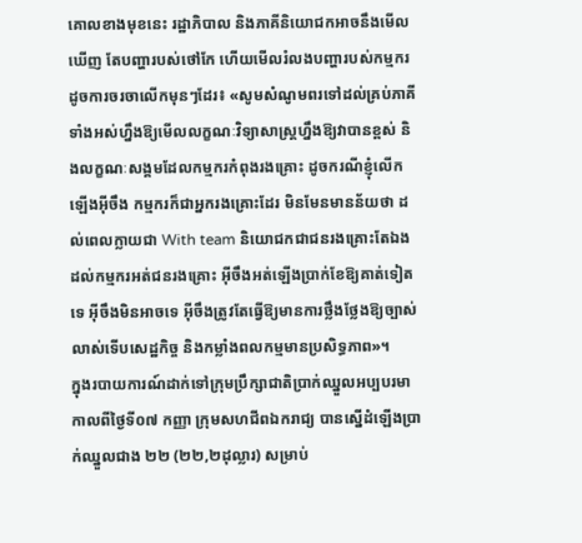គោលខាងមុខនេះ រដ្ឋាភិបាល និងភាគីនិយោជកអាចនឹងមើលឃើញ តែបញ្ហារបស់ថៅកែ ហើយមើលរំលងបញ្ហារបស់កម្មករ ដូចការចរចាលើកមុនៗដែរ៖ «សូមសំណូមពរទៅដល់គ្រប់ភាគីទាំងអស់ហ្នឹងឱ្យមើលលក្ខណៈវិទ្យាសាស្ត្រហ្នឹងឱ្យវាបានខ្ពស់ និងលក្ខណៈសង្គមដែលកម្មករកំពុងរងគ្រោះ ដូចករណីខ្ញុំលើកឡើងអ៊ីចឹង កម្មករក៏ជាអ្នករងគ្រោះដែរ មិនមែនមានន័យថា ដល់ពេលក្លាយជា With team និយោជកជាជនរងគ្រោះតែឯង ដល់កម្មករអត់ជនរងគ្រោះ អ៊ីចឹងអត់ឡើងប្រាក់ខែឱ្យគាត់ទៀតទេ អ៊ីចឹងមិនអាចទេ អ៊ីចឹងត្រូវតែធ្វើឱ្យមានការថ្លឹងថ្លែងឱ្យច្បាស់លាស់ទើបសេដ្ឋកិច្ច និងកម្លាំងពលកម្មមានប្រសិទ្ធភាព»។
ក្នុងរបាយការណ៍ដាក់ទៅក្រុមប្រឹក្សាជាតិប្រាក់ឈ្នួលអប្បបរមា កាលពីថ្ងៃទី០៧ កញ្ញា ក្រុមសហជីពឯករាជ្យ បានស្នើដំឡើងប្រាក់ឈ្នួលជាង ២២ (២២,២ដុល្លារ) សម្រាប់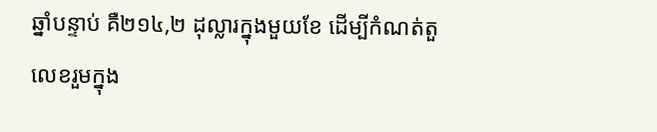ឆ្នាំបន្ទាប់ គឺ២១៤,២ ដុល្លារក្នុងមួយខែ ដើម្បីកំណត់តួលេខរួមក្នុង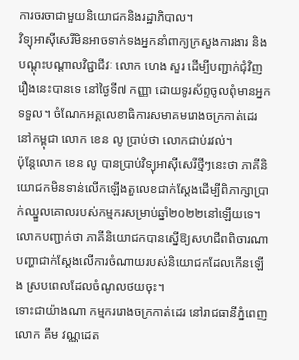ការចរចាជាមួយនិយោជកនិងរដ្ឋាភិបាល។
វិទ្យុអាស៊ីសេរីមិនអាចទាក់ទងអ្នកនាំពាក្យក្រសួងការងារ និងបណ្តុះបណ្តាលវិជ្ជាជីវៈ លោក ហេង សួរ ដើម្បីបញ្ជាក់ជុំវិញរឿងនេះបានទេ នៅថ្ងៃទី៧ កញ្ញា ដោយទូរស័ព្ទចូលពុំមានអ្នកទទួល។ ចំណែកអគ្គលេខាធិការសមាគមរោងចក្រកាត់ដេរនៅកម្ពុជា លោក ខេន លូ ប្រាប់ថា លោកជាប់រវល់។
ប៉ុន្តែលោក ខេន លូ បានប្រាប់វិទ្យុអាស៊ីសេរីថ្មីៗនេះថា ភាគីនិយោជកមិនទាន់លើកឡើងតួលេខជាក់ស្តែងដើម្បីពិភាក្សាប្រាក់ឈ្នួលគោលរបស់កម្មករសម្រាប់ឆ្នាំ២០២២នៅឡើយទេ។ លោកបញ្ជាក់ថា ភាគីនិយោជកបានស្នើឱ្យសហជីពពិចារណាបញ្ហាជាក់ស្តែងលើការចំណាយរបស់និយោជកដែលកើនឡើង ស្របពេលដែលចំណូលថយចុះ។
ទោះជាយ៉ាងណា កម្មកររោងចក្រកាត់ដេរ នៅរាជធានីភ្នំពេញ លោក គឹម វណ្ណដេត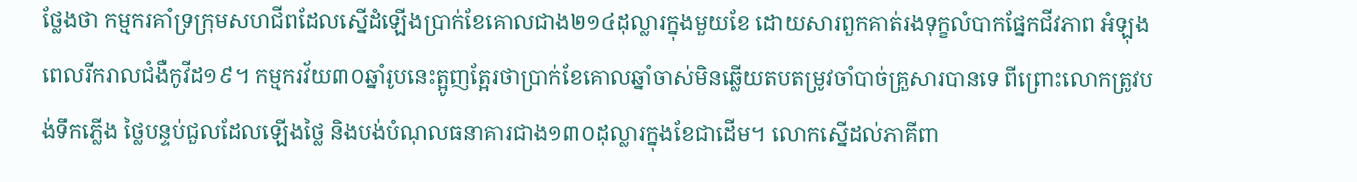ថ្លែងថា កម្មករគាំទ្រក្រុមសហជីពដែលស្នើដំឡើងប្រាក់ខែគោលជាង២១៤ដុល្លារក្នុងមួយខែ ដោយសារពួកគាត់រងទុក្ខលំបាកផ្នែកជីវភាព អំឡុងពេលរីករាលជំងឺកូវីដ១៩។ កម្មករវ័យ៣០ឆ្នាំរូបនេះត្អូញត្អែរថាប្រាក់ខែគោលឆ្នាំចាស់មិនឆ្លើយតបតម្រូវចាំបាច់គ្រួសារបានទេ ពីព្រោះលោកត្រូវបង់ទឹកភ្លើង ថ្លៃបន្ទប់ជួលដែលឡើងថ្លៃ និងបង់បំណុលធនាគារជាង១៣០ដុល្លារក្នុងខែជាដើម។ លោកស្នើដល់ភាគីពា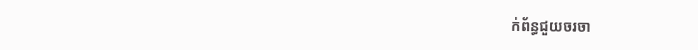ក់ព័ន្ធជួយចរចា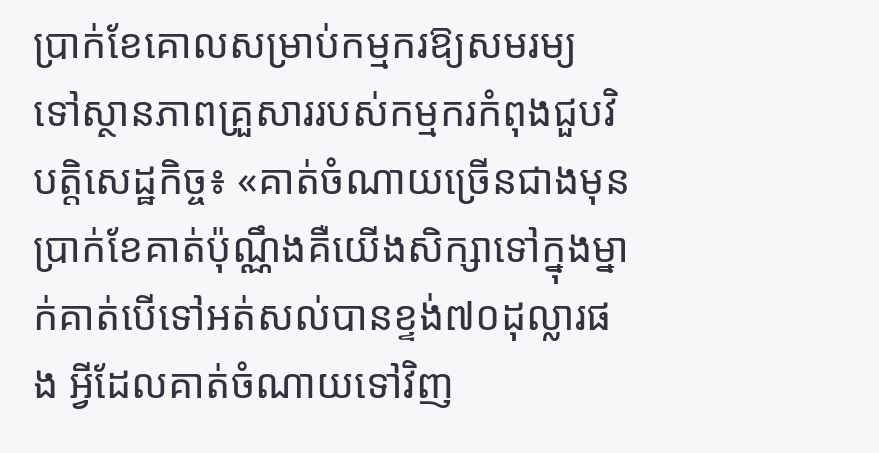ប្រាក់ខែគោលសម្រាប់កម្មករឱ្យសមរម្យ ទៅស្ថានភាពគ្រួសាររបស់កម្មករកំពុងជួបវិបត្តិសេដ្ឋកិច្ច៖ «គាត់ចំណាយច្រើនជាងមុនប្រាក់ខែគាត់ប៉ុណ្ណឹងគឺយើងសិក្សាទៅក្នុងម្នាក់គាត់បើទៅអត់សល់បានខ្ទង់៧០ដុល្លារផង អ្វីដែលគាត់ចំណាយទៅវិញ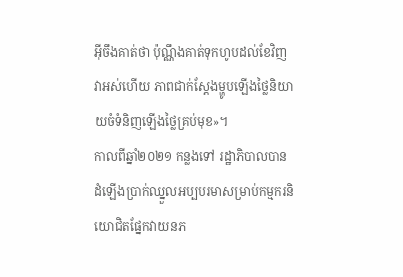អ៊ីចឹងគាត់ថា ប៉ុណ្ណឹងគាត់ទុកហូបដល់ខែវិញវាអស់ហើយ ភាពជាក់ស្តែងម្ហូបឡើងថ្លៃនិយាយចំទំនិញឡើងថ្លៃគ្រប់មុខ»។
កាលពីឆ្នាំ២០២១ កន្លងទៅ រដ្ឋាភិបាលបានដំឡើងប្រាក់ឈ្នួលអប្បបរមាសម្រាប់កម្មករនិយោជិតផ្នែកវាយនភ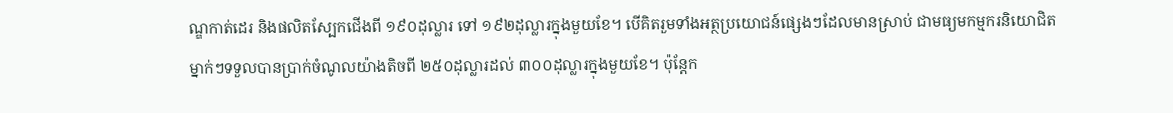ណ្ឌកាត់ដេរ និងផលិតស្បែកជើងពី ១៩០ដុល្លារ ទៅ ១៩២ដុល្លារក្នុងមួយខែ។ បើគិតរួមទាំងអត្ថប្រយោជន៍ផ្សេងៗដែលមានស្រាប់ ជាមធ្យមកម្មករនិយោជិតម្នាក់ៗទទួលបានប្រាក់ចំណូលយ៉ាងតិចពី ២៥០ដុល្លារដល់ ៣០០ដុល្លារក្នុងមួយខែ។ ប៉ុន្តែក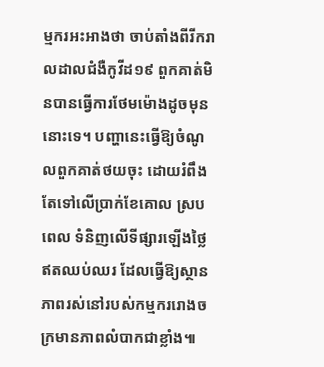ម្មករអះអាងថា ចាប់តាំងពីរីករាលដាលជំងឺកូវីដ១៩ ពួកគាត់មិនបានធ្វើការថែមម៉ោងដូចមុននោះទេ។ បញ្ហានេះធ្វើឱ្យចំណូលពួកគាត់ថយចុះ ដោយរំពឹងតែទៅលើប្រាក់ខែគោល ស្របពេល ទំនិញលើទីផ្សារឡើងថ្លៃឥតឈប់ឈរ ដែលធ្វើឱ្យស្ថានភាពរស់នៅរបស់កម្មកររោងចក្រមានភាពលំបាកជាខ្លាំង៕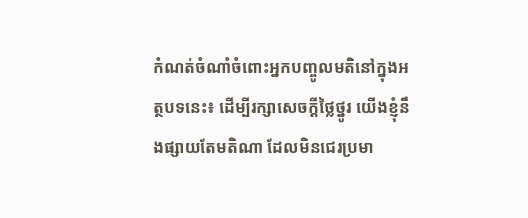កំណត់ចំណាំចំពោះអ្នកបញ្ចូលមតិនៅក្នុងអត្ថបទនេះ៖ ដើម្បីរក្សាសេចក្ដីថ្លៃថ្នូរ យើងខ្ញុំនឹងផ្សាយតែមតិណា ដែលមិនជេរប្រមា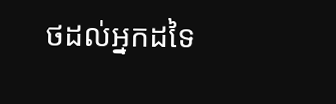ថដល់អ្នកដទៃ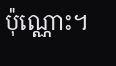ប៉ុណ្ណោះ។